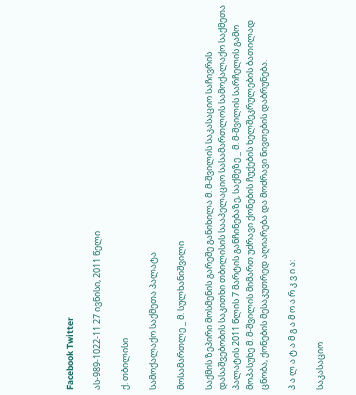Facebook Twitter

ას-989-1022-11 27 ივნისი, 2011 წელი

ქ. თბილისი

სამოქალაქო საქმეთა პალატა

მოსამართლე _ მ. სულხანიშვილი

საქმის ზეპირი მოსმენის გარეშე განიხილა მ. მ-შვილის საკასაციო საჩივრის დასაშვებობის საკითხი თბილისის სააპელაციო სასამართლოს სამოქალაქო საქმეთა პალატის 2011 წლის 7 მარტის განჩინებაზე, საქმეზე _ მ. მ-შვილის სარჩელის გამო მოპასუხე მ. მ-შვილის მიმართ უძრავი ქონების ჩუქების ხელშეკრულების ბათილად ცნობა, ქონების მესაკუთრედ აღიარება და მოძრავი ნივთების დაბრუნება.

პ ა ლ ა ტ ა მ გ ა მ ო ა რ კ ვ ი ა:

საკასაციო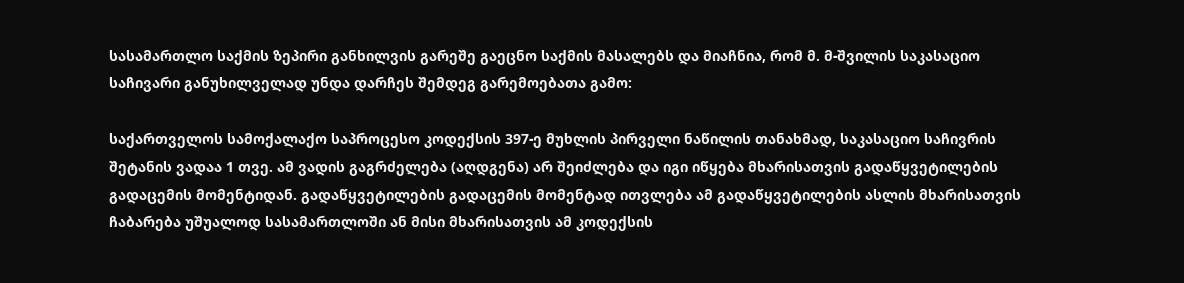სასამართლო საქმის ზეპირი განხილვის გარეშე გაეცნო საქმის მასალებს და მიაჩნია, რომ მ. მ-შვილის საკასაციო საჩივარი განუხილველად უნდა დარჩეს შემდეგ გარემოებათა გამო:

საქართველოს სამოქალაქო საპროცესო კოდექსის 397-ე მუხლის პირველი ნაწილის თანახმად, საკასაციო საჩივრის შეტანის ვადაა 1 თვე. ამ ვადის გაგრძელება (აღდგენა) არ შეიძლება და იგი იწყება მხარისათვის გადაწყვეტილების გადაცემის მომენტიდან. გადაწყვეტილების გადაცემის მომენტად ითვლება ამ გადაწყვეტილების ასლის მხარისათვის ჩაბარება უშუალოდ სასამართლოში ან მისი მხარისათვის ამ კოდექსის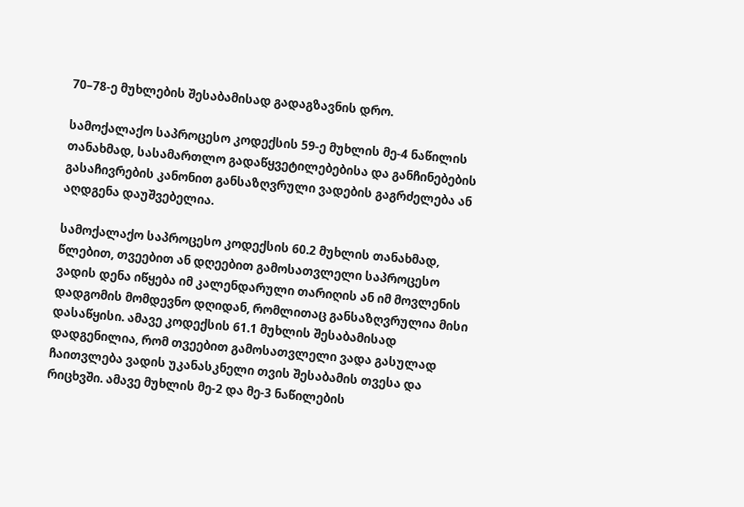70–78-ე მუხლების შესაბამისად გადაგზავნის დრო.

სამოქალაქო საპროცესო კოდექსის 59-ე მუხლის მე-4 ნაწილის თანახმად, სასამართლო გადაწყვეტილებებისა და განჩინებების გასაჩივრების კანონით განსაზღვრული ვადების გაგრძელება ან აღდგენა დაუშვებელია.

სამოქალაქო საპროცესო კოდექსის 60.2 მუხლის თანახმად, წლებით, თვეებით ან დღეებით გამოსათვლელი საპროცესო ვადის დენა იწყება იმ კალენდარული თარიღის ან იმ მოვლენის დადგომის მომდევნო დღიდან, რომლითაც განსაზღვრულია მისი დასაწყისი. ამავე კოდექსის 61.1 მუხლის შესაბამისად დადგენილია, რომ თვეებით გამოსათვლელი ვადა გასულად ჩაითვლება ვადის უკანასკნელი თვის შესაბამის თვესა და რიცხვში. ამავე მუხლის მე-2 და მე-3 ნაწილების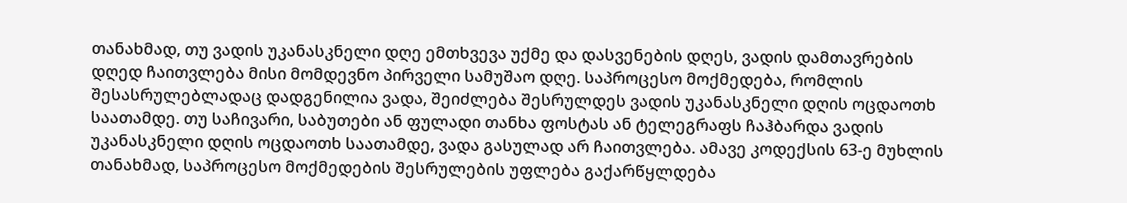თანახმად, თუ ვადის უკანასკნელი დღე ემთხვევა უქმე და დასვენების დღეს, ვადის დამთავრების დღედ ჩაითვლება მისი მომდევნო პირველი სამუშაო დღე. საპროცესო მოქმედება, რომლის შესასრულებლადაც დადგენილია ვადა, შეიძლება შესრულდეს ვადის უკანასკნელი დღის ოცდაოთხ საათამდე. თუ საჩივარი, საბუთები ან ფულადი თანხა ფოსტას ან ტელეგრაფს ჩაჰბარდა ვადის უკანასკნელი დღის ოცდაოთხ საათამდე, ვადა გასულად არ ჩაითვლება. ამავე კოდექსის 63-ე მუხლის თანახმად, საპროცესო მოქმედების შესრულების უფლება გაქარწყლდება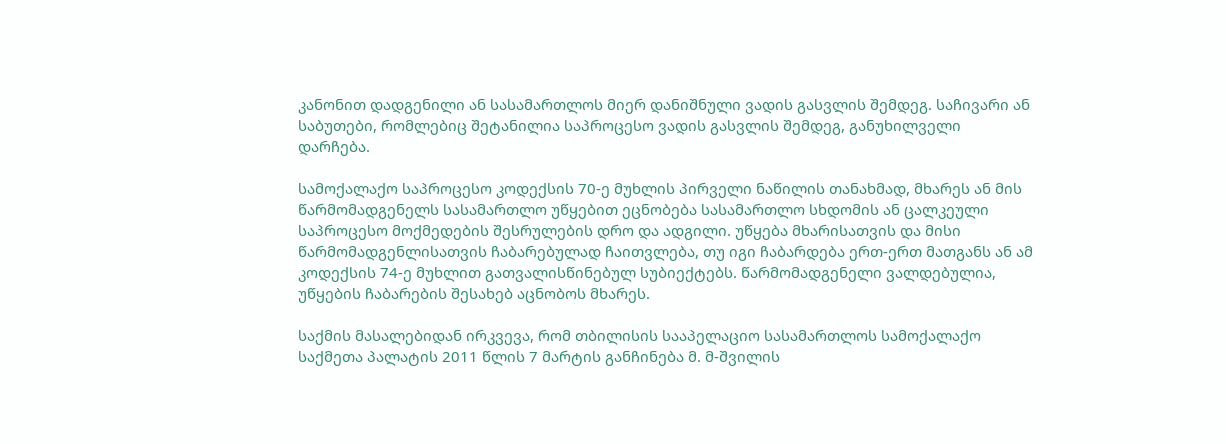კანონით დადგენილი ან სასამართლოს მიერ დანიშნული ვადის გასვლის შემდეგ. საჩივარი ან საბუთები, რომლებიც შეტანილია საპროცესო ვადის გასვლის შემდეგ, განუხილველი დარჩება.

სამოქალაქო საპროცესო კოდექსის 70-ე მუხლის პირველი ნაწილის თანახმად, მხარეს ან მის წარმომადგენელს სასამართლო უწყებით ეცნობება სასამართლო სხდომის ან ცალკეული საპროცესო მოქმედების შესრულების დრო და ადგილი. უწყება მხარისათვის და მისი წარმომადგენლისათვის ჩაბარებულად ჩაითვლება, თუ იგი ჩაბარდება ერთ-ერთ მათგანს ან ამ კოდექსის 74-ე მუხლით გათვალისწინებულ სუბიექტებს. წარმომადგენელი ვალდებულია, უწყების ჩაბარების შესახებ აცნობოს მხარეს.

საქმის მასალებიდან ირკვევა, რომ თბილისის სააპელაციო სასამართლოს სამოქალაქო საქმეთა პალატის 2011 წლის 7 მარტის განჩინება მ. მ-შვილის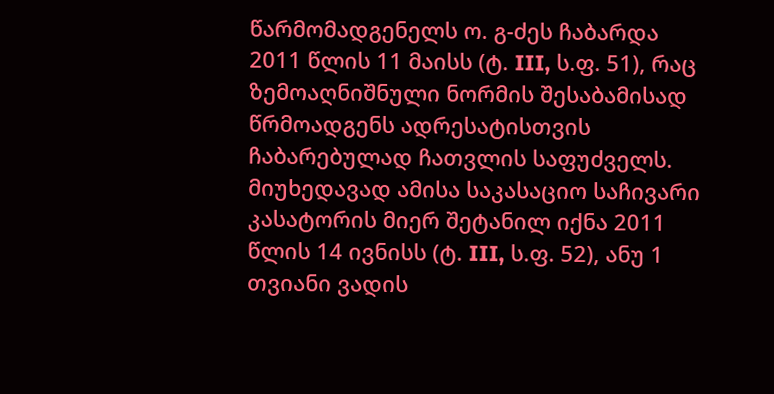წარმომადგენელს ო. გ-ძეს ჩაბარდა 2011 წლის 11 მაისს (ტ. III, ს.ფ. 51), რაც ზემოაღნიშნული ნორმის შესაბამისად წრმოადგენს ადრესატისთვის ჩაბარებულად ჩათვლის საფუძველს. მიუხედავად ამისა საკასაციო საჩივარი კასატორის მიერ შეტანილ იქნა 2011 წლის 14 ივნისს (ტ. III, ს.ფ. 52), ანუ 1 თვიანი ვადის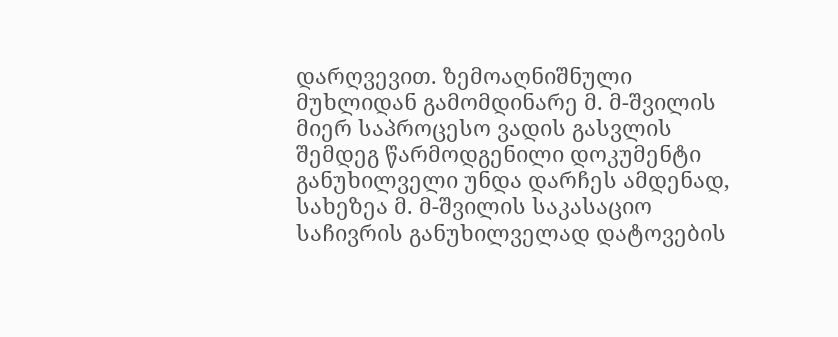დარღვევით. ზემოაღნიშნული მუხლიდან გამომდინარე მ. მ-შვილის მიერ საპროცესო ვადის გასვლის შემდეგ წარმოდგენილი დოკუმენტი განუხილველი უნდა დარჩეს ამდენად, სახეზეა მ. მ-შვილის საკასაციო საჩივრის განუხილველად დატოვების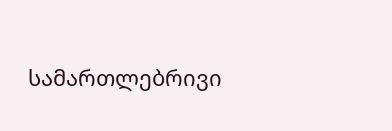სამართლებრივი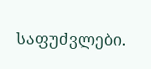საფუძვლები.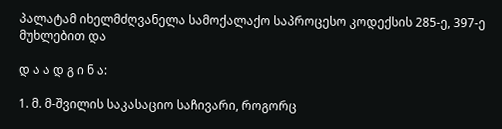პალატამ იხელმძღვანელა სამოქალაქო საპროცესო კოდექსის 285-ე, 397-ე მუხლებით და

დ ა ა დ გ ი ნ ა:

1. მ. მ-შვილის საკასაციო საჩივარი, როგორც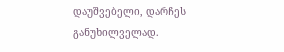დაუშვებელი, დარჩეს განუხილველად.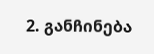2. განჩინება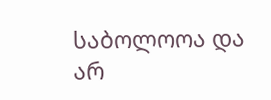საბოლოოა და არ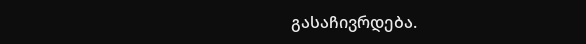გასაჩივრდება.